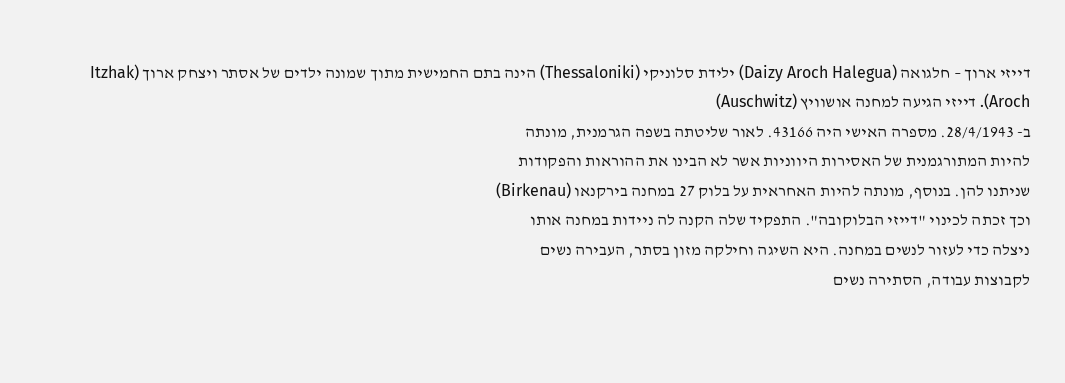דייזי ארוך – חלגואה (Daizy Aroch Halegua) ילידת סלוניקי (Thessaloniki) הינה בתם החמישית מתוך שמונה ילדים של אסתר ויצחק ארוך (Itzhak Aroch). דייזי הגיעה למחנה אושוויץ (Auschwitz)
ב- 28/4/1943. מספרה האישי היה 43166. לאור שליטתה בשפה הגרמנית, מונתה
להיות המתורגמנית של האסירות היווניות אשר לא הבינו את ההוראות והפקודות
שניתנו להן. בנוסף, מונתה להיות האחראית על בלוק 27 במחנה בירקנאו (Birkenau)
וכך זכתה לכינוי "דייזי הבלוקובה". התפקיד שלה הקנה לה ניידות במחנה אותו
ניצלה כדי לעזור לנשים במחנה. היא השיגה וחילקה מזון בסתר, העבירה נשים
לקבוצות עבודה, הסתירה נשים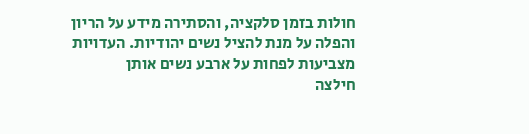חולות בזמן סלקציה, והסתירה מידע על הריון
והפלה על מנת להציל נשים יהודיות. העדויות מצביעות לפחות על ארבע נשים אותן
חילצה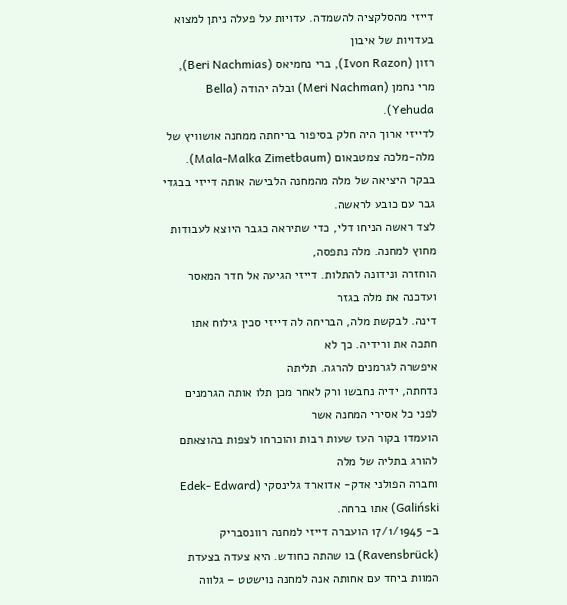דייזי מהסלקציה להשמדה. עדויות על פעלה ניתן למצוא בעדויות של איבון
רזון (Ivon Razon), ברי נחמיאס (Beri Nachmias), מרי נחמן (Meri Nachman) ובלה יהודה (Bella Yehuda).
לדייזי ארוך היה חלק בסיפור בריחתה ממחנה אושוויץ של מלה-מלכה צמטבאום (Mala-Malka Zimetbaum).
בבקר היציאה של מלה מהמחנה הלבישה אותה דייזי בבגדי גבר עם כובע לראשה.
לצד ראשה הניחו דלי, כדי שתיראה כגבר היוצא לעבודות מחוץ למחנה. מלה נתפסה,
הוחזרה ונידונה להתלות. דייזי הגיעה אל חדר המאסר ועדכנה את מלה בגזר
דינה. לבקשת מלה, הבריחה לה דייזי סכין גילוח אתו חתכה את ורידיה. כך לא
איפשרה לגרמנים להרגה. תליתה
נדחתה, ידיה נחבשו ורק לאחר מכן תלו אותה הגרמנים לפני כל אסירי המחנה אשר
הועמדו בקור העז שעות רבות והוכרחו לצפות בהוצאתם להורג בתליה של מלה
וחברה הפולני אדק- אדוארד גלינסקי (Edek- Edward Galiński) אתו ברחה.
ב- 17/1/1945 הועברה דייזי למחנה רוונסבריק (Ravensbrück) בו שהתה כחודש. היא צעדה בצעדת המוות ביחד עם אחותה אנה למחנה נוישטט – גלווה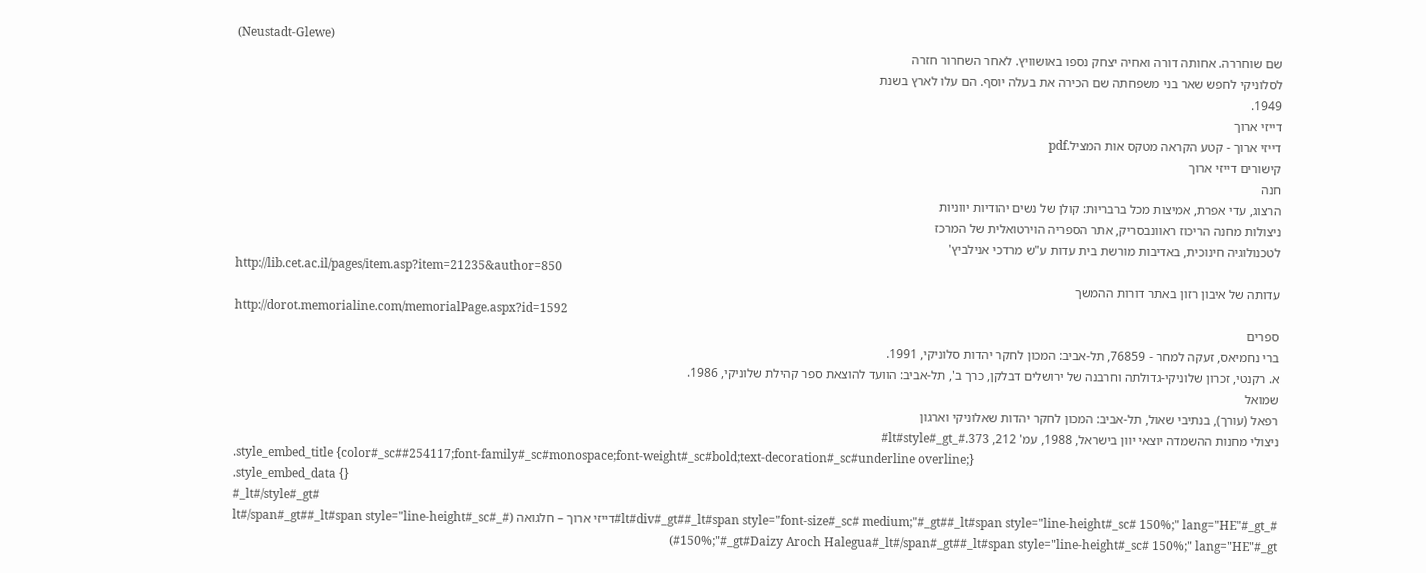(Neustadt-Glewe)
שם שוחררה. אחותה דורה ואחיה יצחק נספו באושוויץ. לאחר השחרור חזרה
לסלוניקי לחפש שאר בני משפחתה שם הכירה את בעלה יוסף. הם עלו לארץ בשנת
1949.
דייזי ארוך
דייזי ארוך - קטע הקראה מטקס אות המציל.pdf
קישורים דייזי ארוך
חנה
הרצוג, עדי אפרת, אמיצות מכל ברבריוּת: קולן של נשים יהודיות יווניות
ניצולות מחנה הריכוז ראוונבסריק, אתר הספריה הוירטואלית של המרכז
לטכנולוגיה חינוכית, באדיבות מורשת בית עדות ע"ש מרדכי אנילביץ'
http://lib.cet.ac.il/pages/item.asp?item=21235&author=850
עדותה של איבון רזון באתר דורות ההמשך
http://dorot.memorialine.com/memorialPage.aspx?id=1592
ספרים
ברי נחמיאס, זעקה למחר - 76859, תל-אביב: המכון לחקר יהדות סלוניקי, 1991.
א. רקנטי, זכרון שלוניקי-גדולתה וחרבנה של ירושלים דבלקן, כרך ב', תל-אביב: הוועד להוצאת ספר קהילת שלוניקי, 1986.
שמואל
רפאל (עורך), בנתיבי שאול, תל-אביב: המכון לחקר יהדות שאלוניקי וארגון
ניצולי מחנות ההשמדה יוצאי יוון בישראל, 1988, עמ' 212, 373.#_lt#style#_gt#
.style_embed_title {color#_sc##254117;font-family#_sc#monospace;font-weight#_sc#bold;text-decoration#_sc#underline overline;}
.style_embed_data {}
#_lt#/style#_gt#
#_lt#div#_gt##_lt#span style="font-size#_sc# medium;"#_gt##_lt#span style="line-height#_sc# 150%;" lang="HE"#_gt#דייזי ארוך – חלגואה (#_lt#/span#_gt##_lt#span style="line-height#_sc# 150%;"#_gt#Daizy Aroch Halegua#_lt#/span#_gt##_lt#span style="line-height#_sc# 150%;" lang="HE"#_gt#)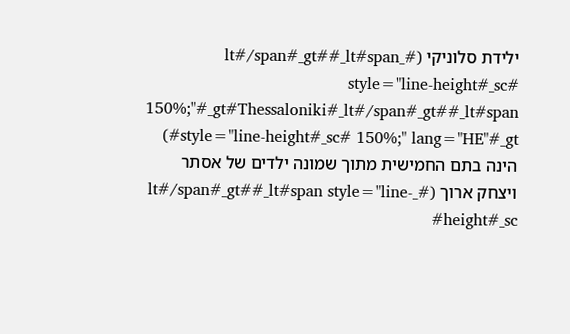ילידת סלוניקי (#_lt#/span#_gt##_lt#span style="line-height#_sc# 150%;"#_gt#Thessaloniki#_lt#/span#_gt##_lt#span style="line-height#_sc# 150%;" lang="HE"#_gt#) הינה בתם החמישית מתוך שמונה ילדים של אסתר ויצחק ארוך (#_lt#/span#_gt##_lt#span style="line-height#_sc#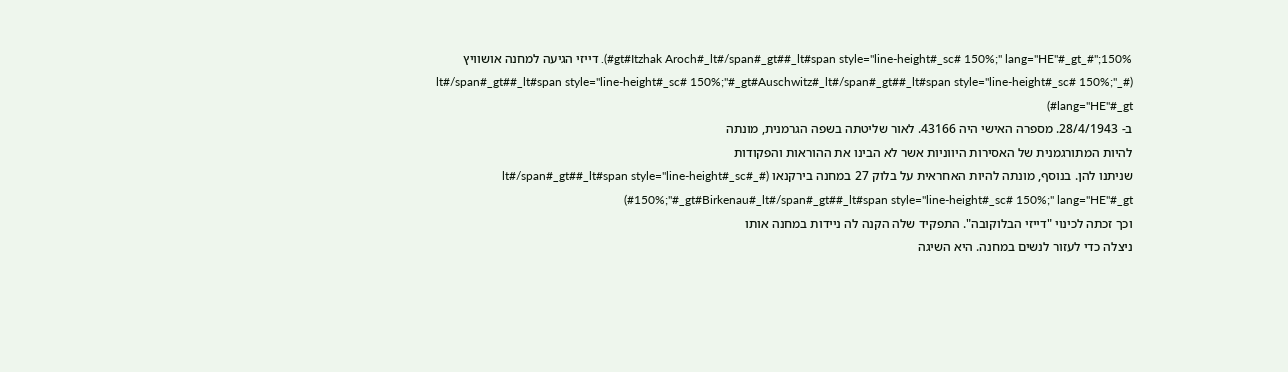150%;"#_gt#Itzhak Aroch#_lt#/span#_gt##_lt#span style="line-height#_sc# 150%;" lang="HE"#_gt#). דייזי הגיעה למחנה אושוויץ (#_lt#/span#_gt##_lt#span style="line-height#_sc# 150%;"#_gt#Auschwitz#_lt#/span#_gt##_lt#span style="line-height#_sc# 150%;" lang="HE"#_gt#)
ב- 28/4/1943. מספרה האישי היה 43166. לאור שליטתה בשפה הגרמנית, מונתה
להיות המתורגמנית של האסירות היווניות אשר לא הבינו את ההוראות והפקודות
שניתנו להן. בנוסף, מונתה להיות האחראית על בלוק 27 במחנה בירקנאו (#_lt#/span#_gt##_lt#span style="line-height#_sc# 150%;"#_gt#Birkenau#_lt#/span#_gt##_lt#span style="line-height#_sc# 150%;" lang="HE"#_gt#)
וכך זכתה לכינוי "דייזי הבלוקובה". התפקיד שלה הקנה לה ניידות במחנה אותו
ניצלה כדי לעזור לנשים במחנה. היא השיגה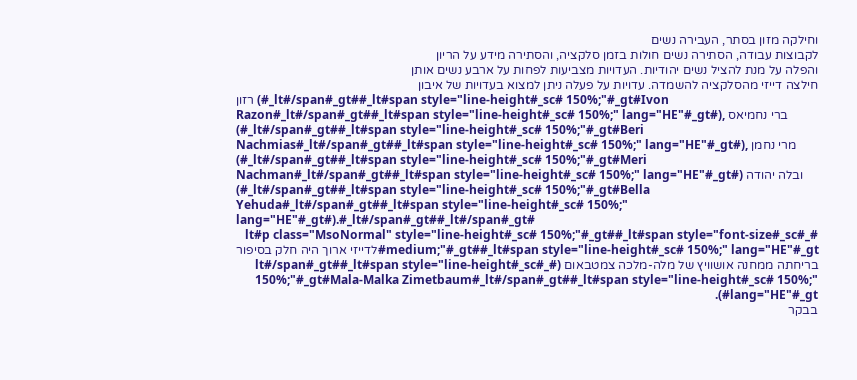וחילקה מזון בסתר, העבירה נשים
לקבוצות עבודה, הסתירה נשים חולות בזמן סלקציה, והסתירה מידע על הריון
והפלה על מנת להציל נשים יהודיות. העדויות מצביעות לפחות על ארבע נשים אותן
חילצה דייזי מהסלקציה להשמדה. עדויות על פעלה ניתן למצוא בעדויות של איבון
רזון (#_lt#/span#_gt##_lt#span style="line-height#_sc# 150%;"#_gt#Ivon Razon#_lt#/span#_gt##_lt#span style="line-height#_sc# 150%;" lang="HE"#_gt#), ברי נחמיאס (#_lt#/span#_gt##_lt#span style="line-height#_sc# 150%;"#_gt#Beri Nachmias#_lt#/span#_gt##_lt#span style="line-height#_sc# 150%;" lang="HE"#_gt#), מרי נחמן (#_lt#/span#_gt##_lt#span style="line-height#_sc# 150%;"#_gt#Meri Nachman#_lt#/span#_gt##_lt#span style="line-height#_sc# 150%;" lang="HE"#_gt#) ובלה יהודה (#_lt#/span#_gt##_lt#span style="line-height#_sc# 150%;"#_gt#Bella Yehuda#_lt#/span#_gt##_lt#span style="line-height#_sc# 150%;" lang="HE"#_gt#).#_lt#/span#_gt##_lt#/span#_gt#
#_lt#p class="MsoNormal" style="line-height#_sc# 150%;"#_gt##_lt#span style="font-size#_sc# medium;"#_gt##_lt#span style="line-height#_sc# 150%;" lang="HE"#_gt#לדייזי ארוך היה חלק בסיפור בריחתה ממחנה אושוויץ של מלה-מלכה צמטבאום (#_lt#/span#_gt##_lt#span style="line-height#_sc# 150%;"#_gt#Mala-Malka Zimetbaum#_lt#/span#_gt##_lt#span style="line-height#_sc# 150%;" lang="HE"#_gt#).
בבקר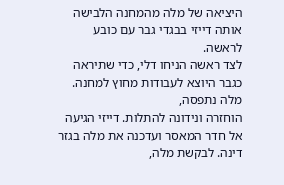היציאה של מלה מהמחנה הלבישה אותה דייזי בבגדי גבר עם כובע לראשה.
לצד ראשה הניחו דלי, כדי שתיראה כגבר היוצא לעבודות מחוץ למחנה. מלה נתפסה,
הוחזרה ונידונה להתלות. דייזי הגיעה אל חדר המאסר ועדכנה את מלה בגזר
דינה. לבקשת מלה,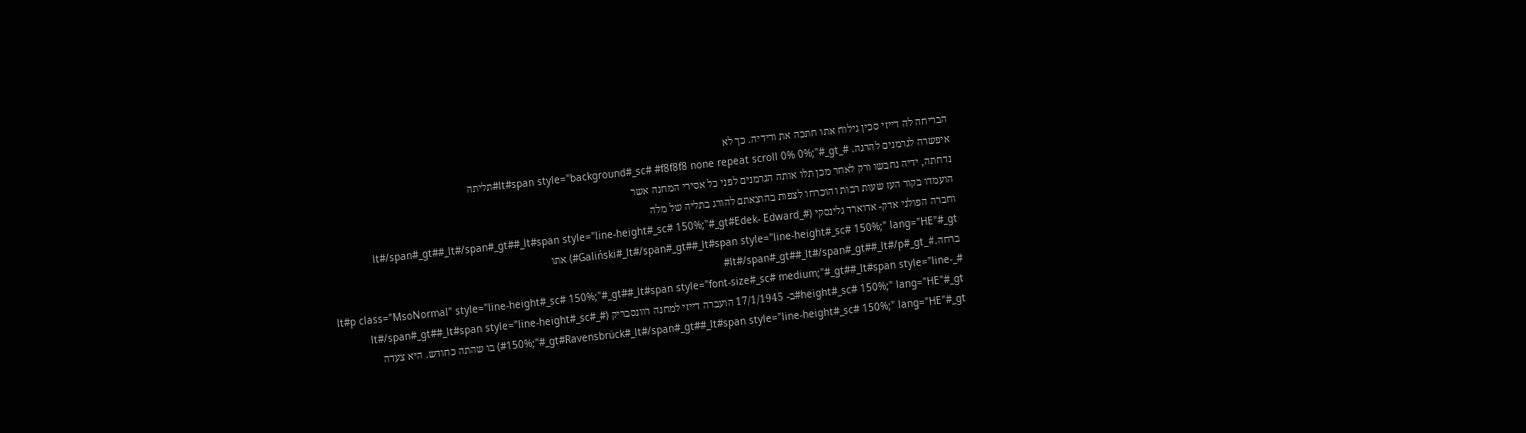הבריחה לה דייזי סכין גילוח אתו חתכה את ורידיה. כך לא
איפשרה לגרמנים להרגה. #_lt#span style="background#_sc# #f8f8f8 none repeat scroll 0% 0%;"#_gt#תליתה
נדחתה, ידיה נחבשו ורק לאחר מכן תלו אותה הגרמנים לפני כל אסירי המחנה אשר
הועמדו בקור העז שעות רבות והוכרחו לצפות בהוצאתם להורג בתליה של מלה
וחברה הפולני אדק- אדוארד גלינסקי (#_lt#/span#_gt##_lt#/span#_gt##_lt#span style="line-height#_sc# 150%;"#_gt#Edek- Edward Galiński#_lt#/span#_gt##_lt#span style="line-height#_sc# 150%;" lang="HE"#_gt#) אתו ברחה.#_lt#/span#_gt##_lt#/span#_gt##_lt#/p#_gt#
#_lt#p class="MsoNormal" style="line-height#_sc# 150%;"#_gt##_lt#span style="font-size#_sc# medium;"#_gt##_lt#span style="line-height#_sc# 150%;" lang="HE"#_gt#ב- 17/1/1945 הועברה דייזי למחנה רוונסבריק (#_lt#/span#_gt##_lt#span style="line-height#_sc# 150%;"#_gt#Ravensbrück#_lt#/span#_gt##_lt#span style="line-height#_sc# 150%;" lang="HE"#_gt#) בו שהתה כחודש. היא צעדה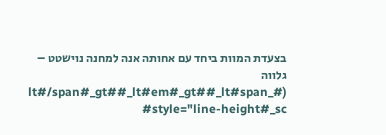בצעדת המוות ביחד עם אחותה אנה למחנה נוישטט – גלווה (#_lt#/span#_gt##_lt#em#_gt##_lt#span style="line-height#_sc#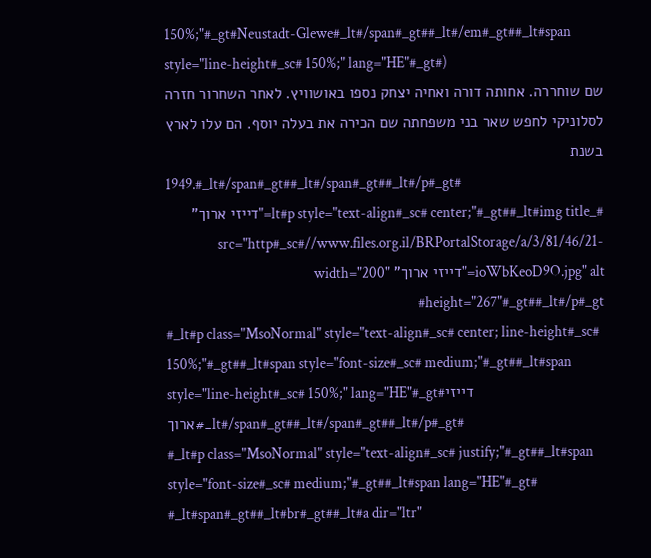150%;"#_gt#Neustadt-Glewe#_lt#/span#_gt##_lt#/em#_gt##_lt#span style="line-height#_sc# 150%;" lang="HE"#_gt#)
שם שוחררה. אחותה דורה ואחיה יצחק נספו באושוויץ. לאחר השחרור חזרה
לסלוניקי לחפש שאר בני משפחתה שם הכירה את בעלה יוסף. הם עלו לארץ בשנת
1949.#_lt#/span#_gt##_lt#/span#_gt##_lt#/p#_gt#
#_lt#p style="text-align#_sc# center;"#_gt##_lt#img title="דייזי ארוך" src="http#_sc#//www.files.org.il/BRPortalStorage/a/3/81/46/21-ioWbKeoD9O.jpg" alt="דייזי ארוך" width="200" height="267"#_gt##_lt#/p#_gt#
#_lt#p class="MsoNormal" style="text-align#_sc# center; line-height#_sc# 150%;"#_gt##_lt#span style="font-size#_sc# medium;"#_gt##_lt#span style="line-height#_sc# 150%;" lang="HE"#_gt#דייזי ארוך#_lt#/span#_gt##_lt#/span#_gt##_lt#/p#_gt#
#_lt#p class="MsoNormal" style="text-align#_sc# justify;"#_gt##_lt#span style="font-size#_sc# medium;"#_gt##_lt#span lang="HE"#_gt# #_lt#span#_gt##_lt#br#_gt##_lt#a dir="ltr"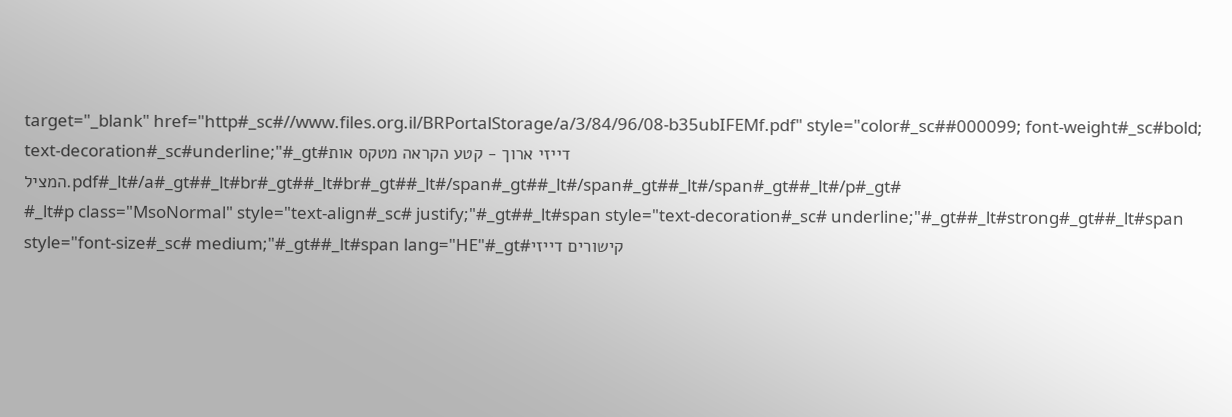target="_blank" href="http#_sc#//www.files.org.il/BRPortalStorage/a/3/84/96/08-b35ubIFEMf.pdf" style="color#_sc##000099; font-weight#_sc#bold; text-decoration#_sc#underline;"#_gt#דייזי ארוך - קטע הקראה מטקס אות המציל.pdf#_lt#/a#_gt##_lt#br#_gt##_lt#br#_gt##_lt#/span#_gt##_lt#/span#_gt##_lt#/span#_gt##_lt#/p#_gt#
#_lt#p class="MsoNormal" style="text-align#_sc# justify;"#_gt##_lt#span style="text-decoration#_sc# underline;"#_gt##_lt#strong#_gt##_lt#span style="font-size#_sc# medium;"#_gt##_lt#span lang="HE"#_gt#קישורים דייזי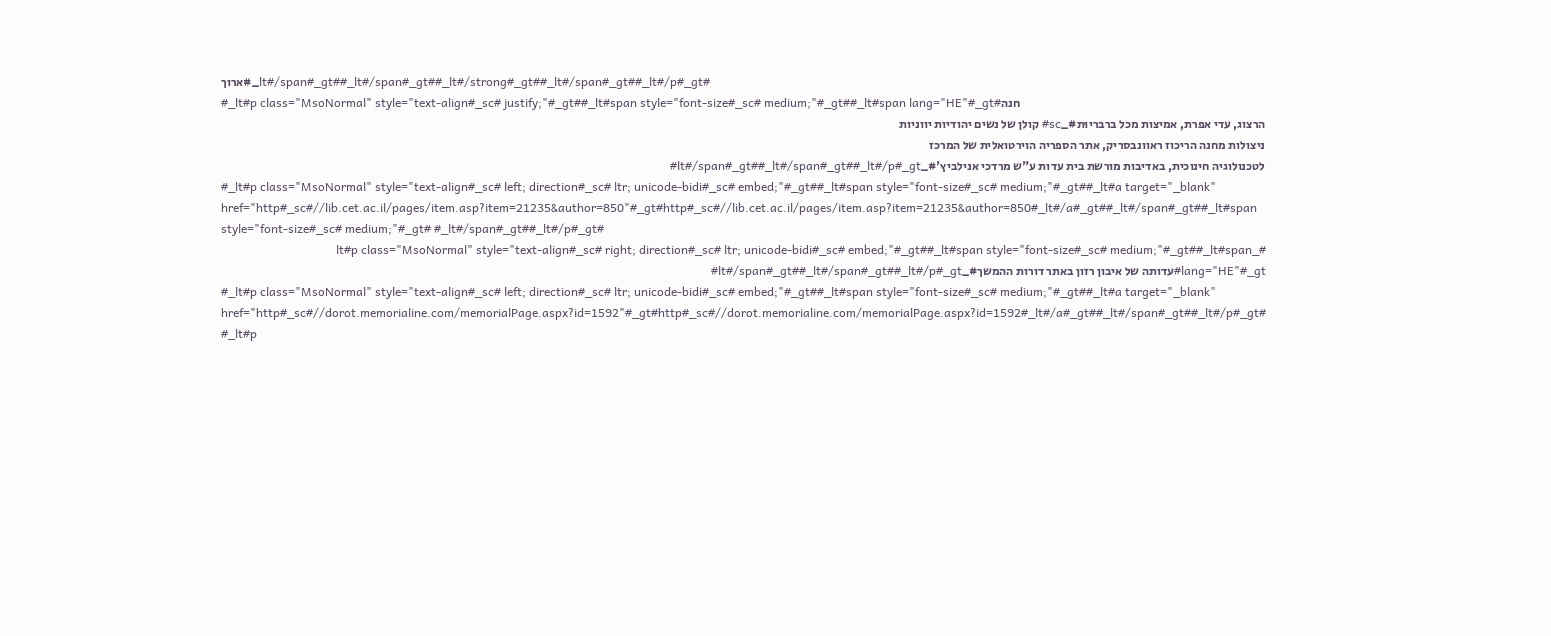ארוך#_lt#/span#_gt##_lt#/span#_gt##_lt#/strong#_gt##_lt#/span#_gt##_lt#/p#_gt#
#_lt#p class="MsoNormal" style="text-align#_sc# justify;"#_gt##_lt#span style="font-size#_sc# medium;"#_gt##_lt#span lang="HE"#_gt#חנה
הרצוג, עדי אפרת, אמיצות מכל ברבריוּת#_sc# קולן של נשים יהודיות יווניות
ניצולות מחנה הריכוז ראוונבסריק, אתר הספריה הוירטואלית של המרכז
לטכנולוגיה חינוכית, באדיבות מורשת בית עדות ע"ש מרדכי אנילביץ'#_lt#/span#_gt##_lt#/span#_gt##_lt#/p#_gt#
#_lt#p class="MsoNormal" style="text-align#_sc# left; direction#_sc# ltr; unicode-bidi#_sc# embed;"#_gt##_lt#span style="font-size#_sc# medium;"#_gt##_lt#a target="_blank" href="http#_sc#//lib.cet.ac.il/pages/item.asp?item=21235&author=850"#_gt#http#_sc#//lib.cet.ac.il/pages/item.asp?item=21235&author=850#_lt#/a#_gt##_lt#/span#_gt##_lt#span style="font-size#_sc# medium;"#_gt# #_lt#/span#_gt##_lt#/p#_gt#
#_lt#p class="MsoNormal" style="text-align#_sc# right; direction#_sc# ltr; unicode-bidi#_sc# embed;"#_gt##_lt#span style="font-size#_sc# medium;"#_gt##_lt#span lang="HE"#_gt#עדותה של איבון רזון באתר דורות ההמשך#_lt#/span#_gt##_lt#/span#_gt##_lt#/p#_gt#
#_lt#p class="MsoNormal" style="text-align#_sc# left; direction#_sc# ltr; unicode-bidi#_sc# embed;"#_gt##_lt#span style="font-size#_sc# medium;"#_gt##_lt#a target="_blank" href="http#_sc#//dorot.memorialine.com/memorialPage.aspx?id=1592"#_gt#http#_sc#//dorot.memorialine.com/memorialPage.aspx?id=1592#_lt#/a#_gt##_lt#/span#_gt##_lt#/p#_gt#
#_lt#p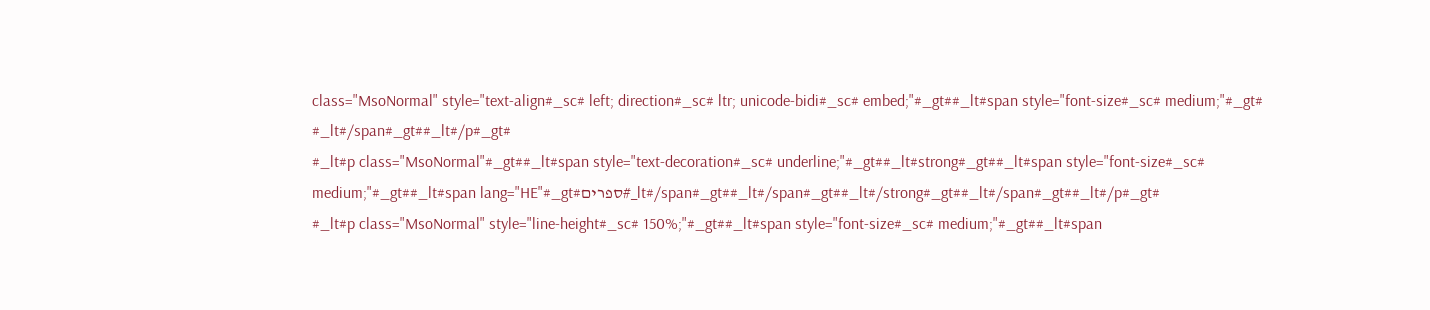class="MsoNormal" style="text-align#_sc# left; direction#_sc# ltr; unicode-bidi#_sc# embed;"#_gt##_lt#span style="font-size#_sc# medium;"#_gt# #_lt#/span#_gt##_lt#/p#_gt#
#_lt#p class="MsoNormal"#_gt##_lt#span style="text-decoration#_sc# underline;"#_gt##_lt#strong#_gt##_lt#span style="font-size#_sc# medium;"#_gt##_lt#span lang="HE"#_gt#ספרים#_lt#/span#_gt##_lt#/span#_gt##_lt#/strong#_gt##_lt#/span#_gt##_lt#/p#_gt#
#_lt#p class="MsoNormal" style="line-height#_sc# 150%;"#_gt##_lt#span style="font-size#_sc# medium;"#_gt##_lt#span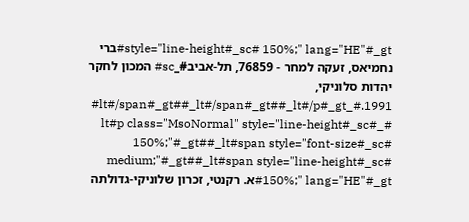style="line-height#_sc# 150%;" lang="HE"#_gt#ברי נחמיאס, זעקה למחר - 76859, תל-אביב#_sc# המכון לחקר יהדות סלוניקי, 1991.#_lt#/span#_gt##_lt#/span#_gt##_lt#/p#_gt#
#_lt#p class="MsoNormal" style="line-height#_sc# 150%;"#_gt##_lt#span style="font-size#_sc# medium;"#_gt##_lt#span style="line-height#_sc# 150%;" lang="HE"#_gt#א. רקנטי, זכרון שלוניקי-גדולתה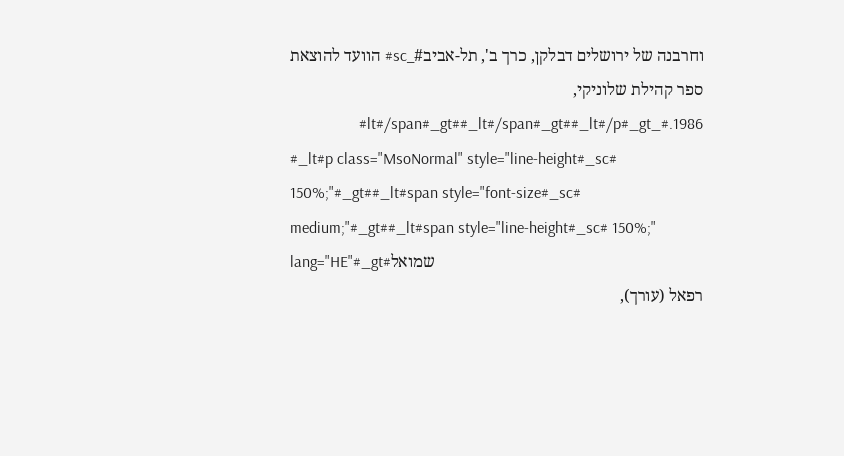וחרבנה של ירושלים דבלקן, כרך ב', תל-אביב#_sc# הוועד להוצאת ספר קהילת שלוניקי, 1986.#_lt#/span#_gt##_lt#/span#_gt##_lt#/p#_gt#
#_lt#p class="MsoNormal" style="line-height#_sc# 150%;"#_gt##_lt#span style="font-size#_sc# medium;"#_gt##_lt#span style="line-height#_sc# 150%;" lang="HE"#_gt#שמואל
רפאל (עורך),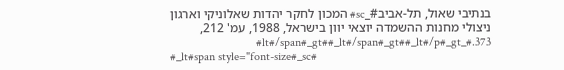בנתיבי שאול, תל-אביב#_sc# המכון לחקר יהדות שאלוניקי וארגון
ניצולי מחנות ההשמדה יוצאי יוון בישראל, 1988, עמ' 212, 373.#_lt#/span#_gt##_lt#/span#_gt##_lt#/p#_gt#
#_lt#span style="font-size#_sc#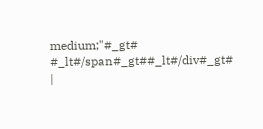medium;"#_gt# #_lt#/span#_gt##_lt#/div#_gt#
|